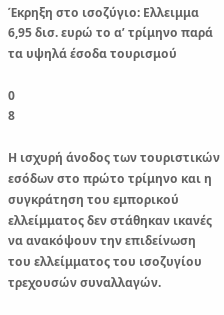Έκρηξη στο ισοζύγιο: Ελλειμμα 6,95 δισ. ευρώ το α’ τρίμηνο παρά τα υψηλά έσοδα τουρισμού

0
8

Η ισχυρή άνοδος των τουριστικών εσόδων στο πρώτο τρίμηνο και η συγκράτηση του εμπορικού ελλείμματος δεν στάθηκαν ικανές να ανακόψουν την επιδείνωση του ελλείμματος του ισοζυγίου τρεχουσών συναλλαγών.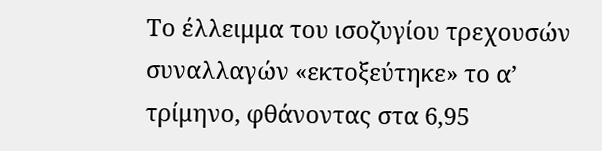Το έλλειμμα του ισοζυγίου τρεχουσών συναλλαγών «εκτοξεύτηκε» το α’ τρίμηνο, φθάνοντας στα 6,95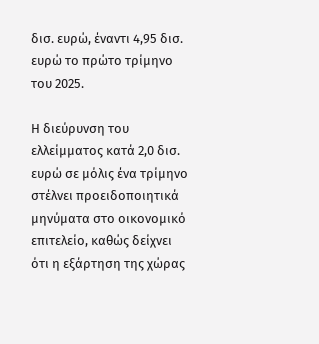δισ. ευρώ, έναντι 4,95 δισ. ευρώ το πρώτο τρίμηνο του 2025.

Η διεύρυνση του ελλείμματος κατά 2,0 δισ. ευρώ σε μόλις ένα τρίμηνο στέλνει προειδοποιητικά μηνύματα στο οικονομικό επιτελείο, καθώς δείχνει ότι η εξάρτηση της χώρας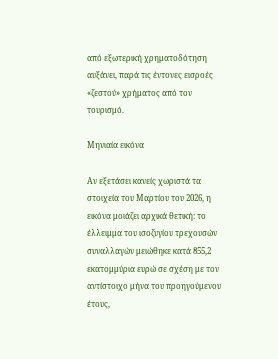από εξωτερική χρηματοδότηση αυξάνει, παρά τις έντονες εισροές «ζεστού» χρήματος από τον τουρισμό.

Μηνιαία εικόνα

Αν εξετάσει κανείς χωριστά τα στοιχεία του Μαρτίου του 2026, η εικόνα μοιάζει αρχικά θετική: το έλλειμμα του ισοζυγίου τρεχουσών συναλλαγών μειώθηκε κατά 855,2 εκατομμύρια ευρώ σε σχέση με τον αντίστοιχο μήνα του προηγούμενου έτους,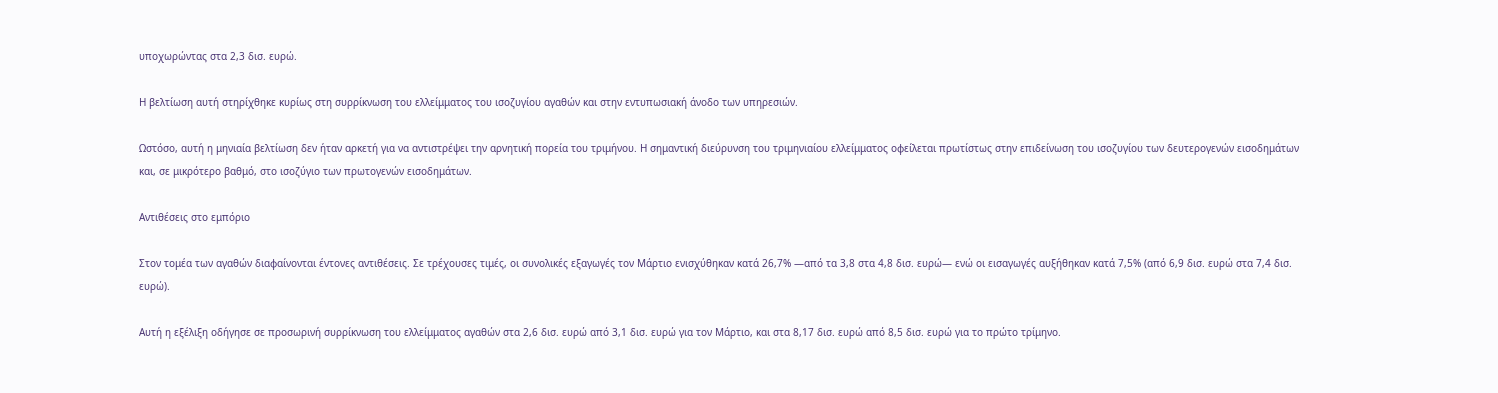υποχωρώντας στα 2,3 δισ. ευρώ.

Η βελτίωση αυτή στηρίχθηκε κυρίως στη συρρίκνωση του ελλείμματος του ισοζυγίου αγαθών και στην εντυπωσιακή άνοδο των υπηρεσιών.

Ωστόσο, αυτή η μηνιαία βελτίωση δεν ήταν αρκετή για να αντιστρέψει την αρνητική πορεία του τριμήνου. Η σημαντική διεύρυνση του τριμηνιαίου ελλείμματος οφείλεται πρωτίστως στην επιδείνωση του ισοζυγίου των δευτερογενών εισοδημάτων και, σε μικρότερο βαθμό, στο ισοζύγιο των πρωτογενών εισοδημάτων.

Αντιθέσεις στο εμπόριο

Στον τομέα των αγαθών διαφαίνονται έντονες αντιθέσεις. Σε τρέχουσες τιμές, οι συνολικές εξαγωγές τον Μάρτιο ενισχύθηκαν κατά 26,7% —από τα 3,8 στα 4,8 δισ. ευρώ— ενώ οι εισαγωγές αυξήθηκαν κατά 7,5% (από 6,9 δισ. ευρώ στα 7,4 δισ. ευρώ).

Αυτή η εξέλιξη οδήγησε σε προσωρινή συρρίκνωση του ελλείμματος αγαθών στα 2,6 δισ. ευρώ από 3,1 δισ. ευρώ για τον Μάρτιο, και στα 8,17 δισ. ευρώ από 8,5 δισ. ευρώ για το πρώτο τρίμηνο.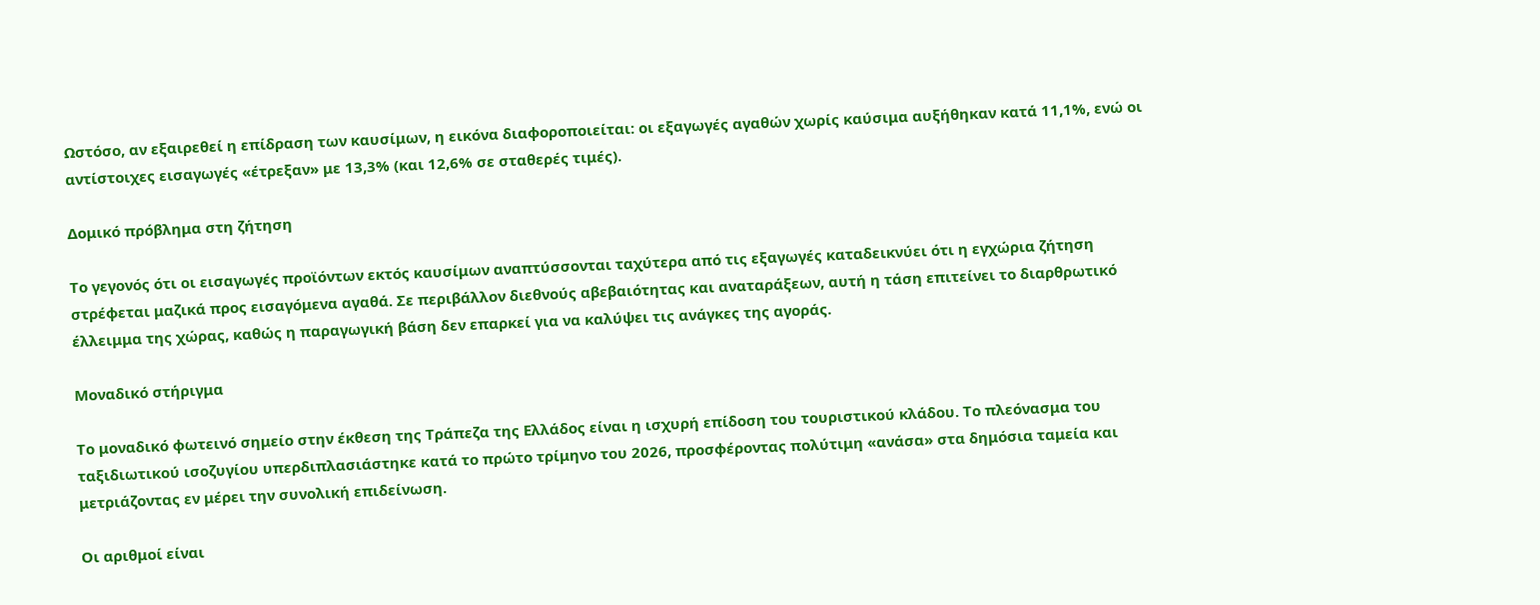Ωστόσο, αν εξαιρεθεί η επίδραση των καυσίμων, η εικόνα διαφοροποιείται: οι εξαγωγές αγαθών χωρίς καύσιμα αυξήθηκαν κατά 11,1%, ενώ οι αντίστοιχες εισαγωγές «έτρεξαν» με 13,3% (και 12,6% σε σταθερές τιμές).

Δομικό πρόβλημα στη ζήτηση

Το γεγονός ότι οι εισαγωγές προϊόντων εκτός καυσίμων αναπτύσσονται ταχύτερα από τις εξαγωγές καταδεικνύει ότι η εγχώρια ζήτηση στρέφεται μαζικά προς εισαγόμενα αγαθά. Σε περιβάλλον διεθνούς αβεβαιότητας και αναταράξεων, αυτή η τάση επιτείνει το διαρθρωτικό έλλειμμα της χώρας, καθώς η παραγωγική βάση δεν επαρκεί για να καλύψει τις ανάγκες της αγοράς.

Μοναδικό στήριγμα

Το μοναδικό φωτεινό σημείο στην έκθεση της Τράπεζα της Ελλάδος είναι η ισχυρή επίδοση του τουριστικού κλάδου. Το πλεόνασμα του ταξιδιωτικού ισοζυγίου υπερδιπλασιάστηκε κατά το πρώτο τρίμηνο του 2026, προσφέροντας πολύτιμη «ανάσα» στα δημόσια ταμεία και μετριάζοντας εν μέρει την συνολική επιδείνωση.

Οι αριθμοί είναι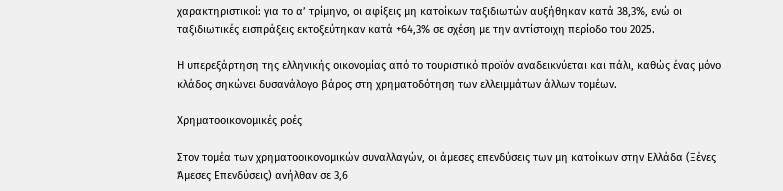χαρακτηριστικοί: για το α’ τρίμηνο, οι αφίξεις μη κατοίκων ταξιδιωτών αυξήθηκαν κατά 38,3%, ενώ οι ταξιδιωτικές εισπράξεις εκτοξεύτηκαν κατά +64,3% σε σχέση με την αντίστοιχη περίοδο του 2025.

Η υπερεξάρτηση της ελληνικής οικονομίας από το τουριστικό προϊόν αναδεικνύεται και πάλι, καθώς ένας μόνο κλάδος σηκώνει δυσανάλογο βάρος στη χρηματοδότηση των ελλειμμάτων άλλων τομέων.

Χρηματοοικονομικές ροές

Στον τομέα των χρηματοοικονομικών συναλλαγών, οι άμεσες επενδύσεις των μη κατοίκων στην Ελλάδα (Ξένες Άμεσες Επενδύσεις) ανήλθαν σε 3,6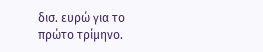δισ. ευρώ για το πρώτο τρίμηνο.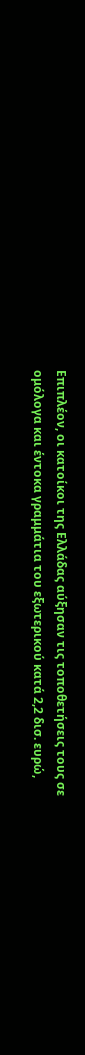Επιπλέον, οι κατοίκοι της Ελλάδας αύξησαν τις τοποθετήσεις τους σε ομόλογα και έντοκα γραμμάτια του εξωτερικού κατά 2,2 δισ. ευρώ,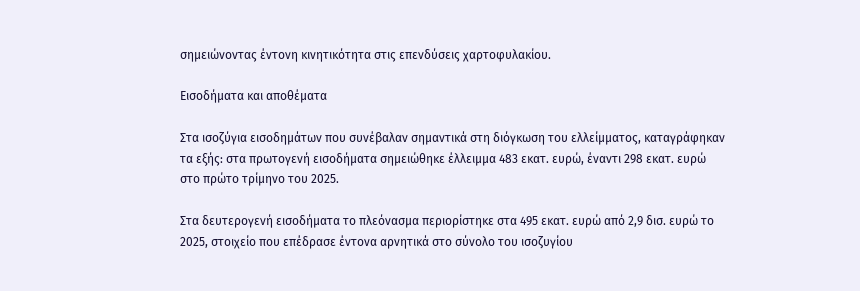σημειώνοντας έντονη κινητικότητα στις επενδύσεις χαρτοφυλακίου.

Εισοδήματα και αποθέματα

Στα ισοζύγια εισοδημάτων που συνέβαλαν σημαντικά στη διόγκωση του ελλείμματος, καταγράφηκαν τα εξής: στα πρωτογενή εισοδήματα σημειώθηκε έλλειμμα 483 εκατ. ευρώ, έναντι 298 εκατ. ευρώ στο πρώτο τρίμηνο του 2025.

Στα δευτερογενή εισοδήματα το πλεόνασμα περιορίστηκε στα 495 εκατ. ευρώ από 2,9 δισ. ευρώ το 2025, στοιχείο που επέδρασε έντονα αρνητικά στο σύνολο του ισοζυγίου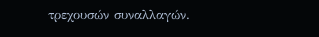τρεχουσών συναλλαγών.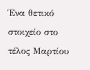Ένα θετικό στοιχείο στο τέλος Μαρτίου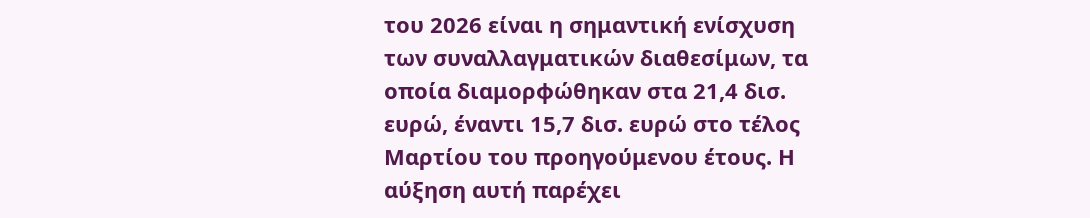του 2026 είναι η σημαντική ενίσχυση των συναλλαγματικών διαθεσίμων, τα οποία διαμορφώθηκαν στα 21,4 δισ. ευρώ, έναντι 15,7 δισ. ευρώ στο τέλος Μαρτίου του προηγούμενου έτους. Η αύξηση αυτή παρέχει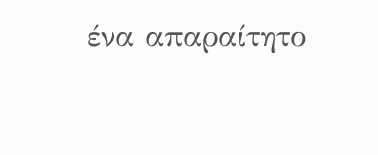ένα απαραίτητο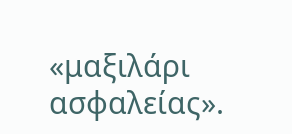«μαξιλάρι ασφαλείας».